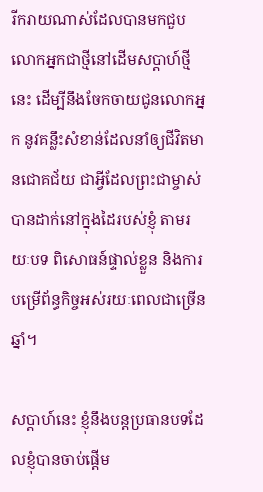រីករាយណាស់ដែលបានមកជួបលោកអ្នកជាថ្មីនៅដើមសប្ដាហ៍ថ្មីនេះ ដើម្បីនឹងចែកចាយជូនលោកអ្នក នូវគន្លឹះសំខាន់ដែលនាំឲ្យជីវិតមានជោគជ័យ ជាអ្វីដែលព្រះជាម្ចាស់បានដាក់នៅក្នុងដៃរបស់ខ្ញុំ តាមរយៈបទ ពិសោធន៍ផ្ទាល់ខ្លួន និងការបម្រើព័ន្ធកិច្ចអស់រយៈពេលជាច្រើនឆ្នាំ។

សប្ដាហ៍នេះ ខ្ញុំនឹងបន្តប្រធានបទដែលខ្ញុំបានចាប់ផ្តើម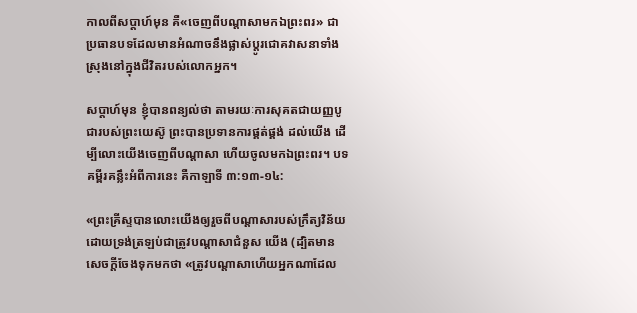កាលពីសប្ដាហ៍មុន គឺ«ចេញពីបណ្តាសាមកឯព្រះពរ» ជាប្រធានបទដែលមានអំណាចនឹងផ្លាស់ប្ដូរជោគវាសនាទាំងស្រុងនៅក្នុងជីវិតរបស់លោកអ្នក។

សប្ដាហ៍មុន ខ្ញុំបានពន្យល់ថា តាមរយៈការសុគតជាយញ្ញបូជារបស់ព្រះយេស៊ូ ព្រះបានប្រទានការផ្គត់ផ្គង់ ដល់យើង ដើម្បីលោះយើងចេញពីបណ្តាសា ហើយចូលមកឯព្រះពរ។ បទគម្ពីរគន្លឹះអំពីការនេះ គឺកាឡាទី ៣:១៣-១៤:

«ព្រះគ្រីស្ទបានលោះយើងឲ្យរួចពីបណ្តាសារបស់ក្រឹត្យវិន័យ ដោយទ្រង់ត្រឡប់ជាត្រូវបណ្តាសាជំនួស យើង (ដ្បិតមានសេចក្តីចែងទុកមកថា «ត្រូវបណ្តាសាហើយអ្នកណាដែល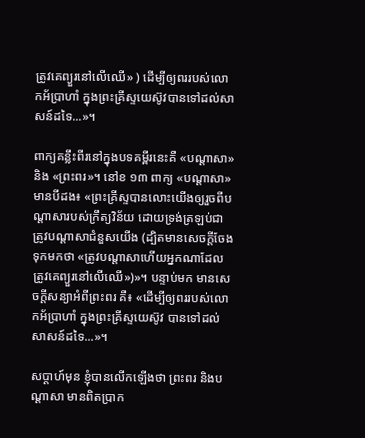ត្រូវគេព្យួរនៅលើឈើ» ) ដើម្បីឲ្យពររបស់លោកអ័ប្រាហាំ ក្នុងព្រះគ្រីស្ទយេស៊ូវបានទៅដល់សាសន៍ដទៃ...»។

ពាក្យគន្លឹះពីរនៅក្នុងបទគម្ពីរនេះគឺ «បណ្តាសា» និង «ព្រះពរ»។ នៅខ ១៣ ពាក្យ «បណ្តាសា» មានបីដង៖ «ព្រះគ្រីស្ទបានលោះយើងឲ្យរួចពីបណ្តាសារបស់ក្រឹត្យវិន័យ ដោយទ្រង់ត្រឡប់ជាត្រូវបណ្តាសាជំនួសយើង (ដ្បិតមានសេចក្តីចែងទុកមកថា «ត្រូវបណ្តាសាហើយអ្នកណាដែលត្រូវគេព្យួរនៅលើឈើ»)»។ បន្ទាប់មក មានសេចក្តីសន្យាអំពីព្រះពរ គឺ៖ «ដើម្បីឲ្យពររបស់លោកអ័ប្រាហាំ ក្នុងព្រះគ្រីស្ទយេស៊ូវ បានទៅដល់សាសន៍ដទៃ...»។

សប្ដាហ៍មុន ខ្ញុំបានលើកឡើងថា ព្រះពរ និងបណ្តាសា មានពិតប្រាក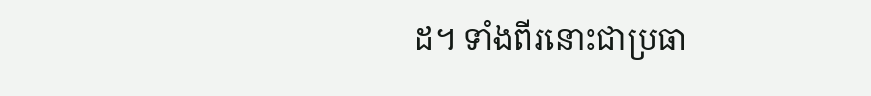ដ។ ទាំងពីរនោះជាប្រធា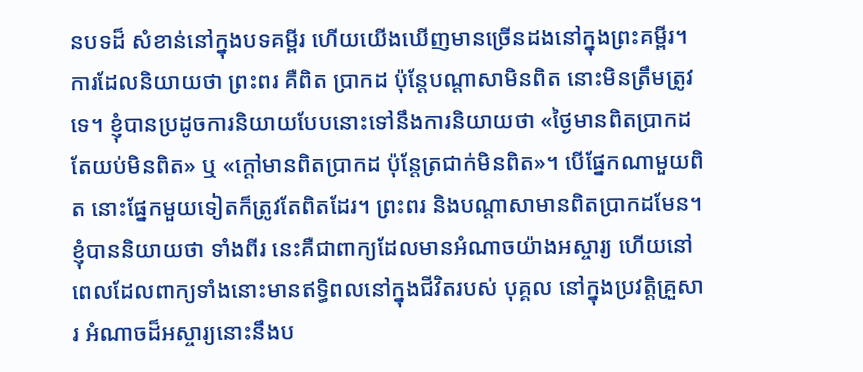នបទដ៏ សំខាន់នៅក្នុងបទគម្ពីរ ហើយយើងឃើញមានច្រើនដងនៅក្នុងព្រះគម្ពីរ។ ការដែលនិយាយថា ព្រះពរ គឺពិត ប្រាកដ ប៉ុន្តែបណ្តាសាមិនពិត នោះមិនត្រឹមត្រូវទេ។ ខ្ញុំបានប្រដូចការនិយាយបែបនោះទៅនឹងការនិយាយថា «ថ្ងៃមានពិតប្រាកដ តែយប់មិនពិត» ឬ «ក្តៅមានពិតប្រាកដ ប៉ុន្តែត្រជាក់មិនពិត»។ បើផ្នែកណាមួយពិត នោះផ្នែកមួយទៀតក៏ត្រូវតែពិតដែរ។ ព្រះពរ និងបណ្តាសាមានពិតប្រាកដមែន។ ខ្ញុំបាននិយាយថា ទាំងពីរ នេះគឺជាពាក្យដែលមានអំណាចយ៉ាងអស្ចារ្យ ហើយនៅពេលដែលពាក្យទាំងនោះមានឥទ្ធិពលនៅក្នុងជីវិតរបស់ បុគ្គល នៅក្នុងប្រវត្តិគ្រួសារ អំណាចដ៏អស្ចារ្យនោះនឹងប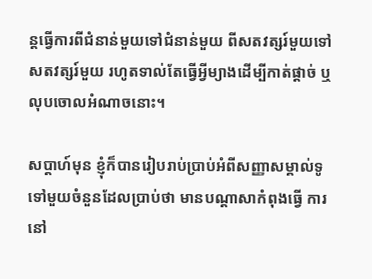ន្តធ្វើការពីជំនាន់មួយទៅជំនាន់មួយ ពីសតវត្សរ៍មួយទៅ សតវត្សរ៍មួយ រហូតទាល់តែធ្វើអ្វីម្យាងដើម្បីកាត់ផ្ដាច់ ឬលុបចោលអំណាចនោះ។

សប្ដាហ៍មុន ខ្ញុំក៏បានរៀបរាប់ប្រាប់អំពីសញ្ញាសម្គាល់ទូទៅមួយចំនួនដែលប្រាប់ថា មានបណ្តាសាកំពុងធ្វើ ការនៅ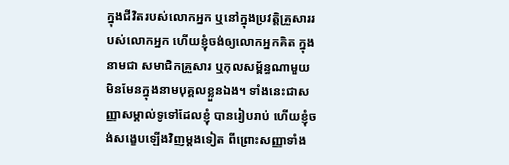ក្នុងជីវិតរបស់លោកអ្នក ឬនៅក្នុងប្រវត្តិគ្រួសាររបស់លោកអ្នក ហើយខ្ញុំចង់ឲ្យលោកអ្នកគិត ក្នុងនាមជា សមាជិកគ្រួសារ ឬកុលសម្ព័ន្ធណាមួយ មិនមែនក្នុងនាមបុគ្គលខ្លួនឯង។ ទាំងនេះជាសញ្ញាសម្គាល់ទូទៅដែលខ្ញុំ បានរៀបរាប់ ហើយខ្ញុំចង់សង្ខេបឡើងវិញម្តងទៀត ពីព្រោះសញ្ញាទាំង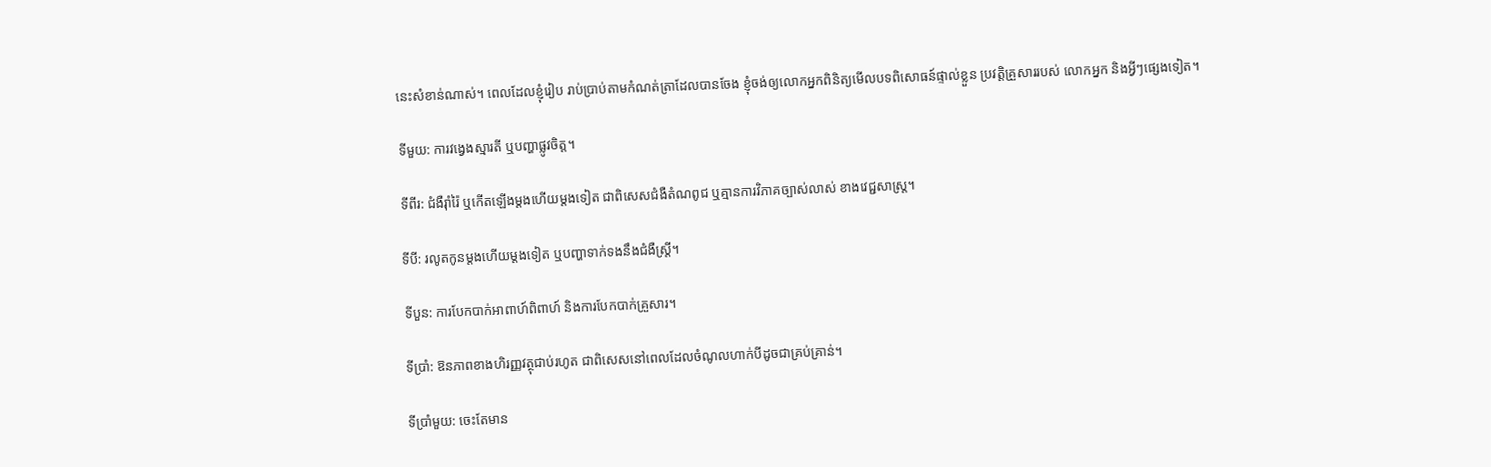នេះសំខាន់ណាស់។ ពេលដែលខ្ញុំរៀប រាប់ប្រាប់តាមកំណត់ត្រាដែលបានចែង ខ្ញុំចង់ឲ្យលោកអ្នកពិនិត្យមើលបទពិសោធន៍ផ្ទាល់ខ្លួន ប្រវត្តិគ្រួសាររបស់ លោកអ្នក និងអ្វីៗផ្សេងទៀត។

ទីមួយ: ការវង្វេងស្មារតី ឬបញ្ហាផ្លូវចិត្ត។

ទីពីរ: ជំងឺរ៉ាំរ៉ៃ ឬកើតឡើងម្តងហើយម្តងទៀត ជាពិសេសជំងឺតំណពូជ ឬគ្មានការវិភាគច្បាស់លាស់ ខាងវេជ្ជសាស្ត្រ។

ទីបី: រលូតកូនម្តងហើយម្ដងទៀត ឬបញ្ហាទាក់ទងនឹងជំងឺស្ត្រី។

ទីបួន: ការបែកបាក់អាពាហ៍ពិពាហ៍ និងការបែកបាក់គ្រួសារ។

ទីប្រាំ: ឱនភាពខាងហិរញ្ញវត្ថុជាប់រហូត ជាពិសេសនៅពេលដែលចំណូលហាក់បីដូចជាគ្រប់គ្រាន់។

ទីប្រាំមួយ: ចេះតែមាន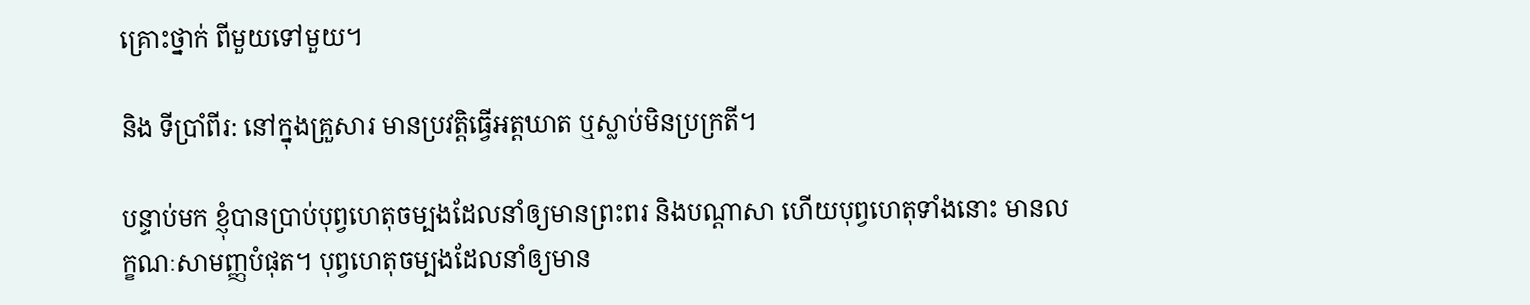គ្រោះថ្នាក់ ពីមួយទៅមួយ។

និង ទីប្រាំពីរ: នៅក្នុងគ្រួសារ មានប្រវត្តិធ្វើអត្តឃាត ឬស្លាប់មិនប្រក្រតី។

បន្ទាប់មក ខ្ញុំបានប្រាប់បុព្វហេតុចម្បងដែលនាំឲ្យមានព្រះពរ និងបណ្តាសា ហើយបុព្វហេតុទាំងនោះ មានលក្ខណៈសាមញ្ញបំផុត។ បុព្វហេតុចម្បងដែលនាំឲ្យមាន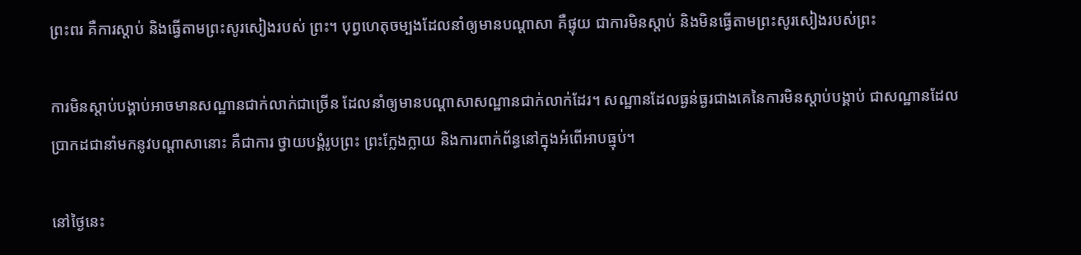ព្រះពរ គឺការស្តាប់ និងធ្វើតាមព្រះសូរសៀងរបស់ ព្រះ។ បុព្វហេតុចម្បងដែលនាំឲ្យមានបណ្តាសា គឺផ្ទុយ ជាការមិនស្តាប់ និងមិនធ្វើតាមព្រះសូរសៀងរបស់ព្រះ

ការមិនស្តាប់បង្គាប់អាចមានសណ្ឋានជាក់លាក់ជាច្រើន ដែលនាំឲ្យមានបណ្តាសាសណ្ឋានជាក់លាក់ដែរ។ សណ្ឋានដែលធ្ងន់ធ្ងរជាងគេនៃការមិនស្តាប់បង្គាប់ ជាសណ្ឋានដែលប្រាកដជានាំមកនូវបណ្តាសានោះ គឺជាការ ថ្វាយបង្គំរូបព្រះ ព្រះក្លែងក្លាយ និងការពាក់ព័ន្ធនៅក្នុងអំពើអាបធ្មុប់។

នៅថ្ងៃនេះ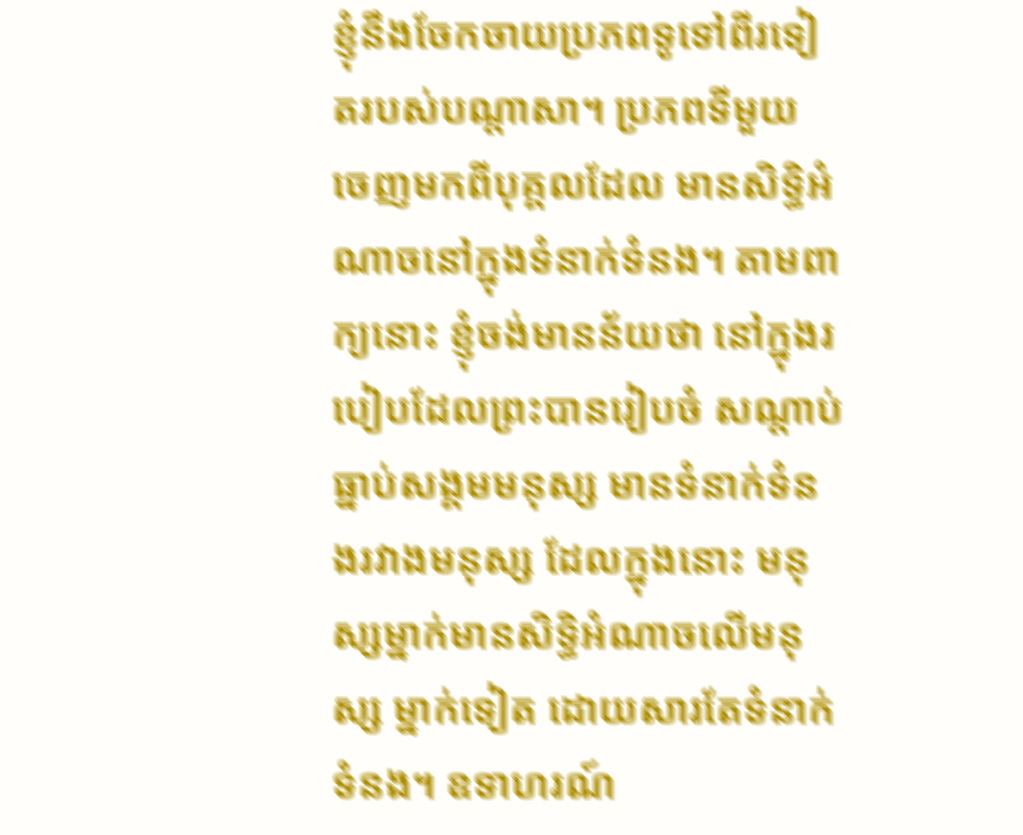ខ្ញុំនឹងចែកចាយប្រភពទូទៅពីរទៀតរបស់បណ្តាសា។ ប្រភពទីមួយ ចេញមកពីបុគ្គលដែល មានសិទ្ធិអំណាចនៅក្នុងទំនាក់ទំនង។ តាមពាក្យនោះ ខ្ញុំចង់មានន័យថា នៅក្នុងរបៀបដែលព្រះបានរៀបចំ សណ្ដាប់ធ្នាប់សង្គមមនុស្ស មានទំនាក់ទំនងរវាងមនុស្ស ដែលក្នុងនោះ មនុស្សម្នាក់មានសិទ្ធិអំណាចលើមនុស្ស ម្នាក់ទៀត ដោយសារតែទំនាក់ទំនង។ ឧទាហរណ៍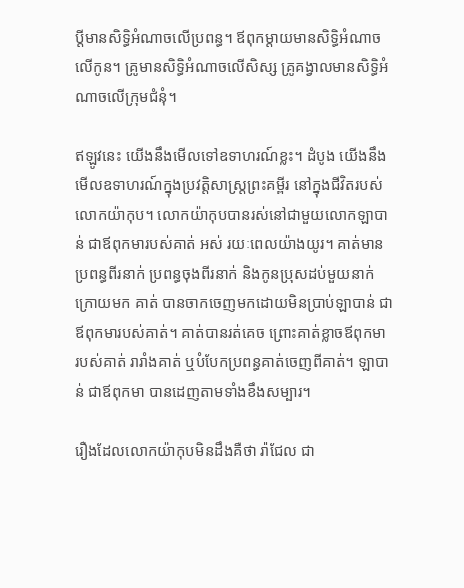ប្តីមានសិទ្ធិអំណាចលើប្រពន្ធ។ ឪពុកម្ដាយមានសិទ្ធិអំណាច លើកូន។ គ្រូមានសិទ្ធិអំណាចលើសិស្ស គ្រូគង្វាលមានសិទ្ធិអំណាចលើក្រុមជំនុំ។

ឥឡូវនេះ យើងនឹងមើលទៅឧទាហរណ៍ខ្លះ។ ដំបូង យើងនឹងមើលឧទាហរណ៍ក្នុងប្រវត្តិសាស្ត្រព្រះគម្ពីរ នៅក្នុងជីវិតរបស់លោកយ៉ាកុប។ លោកយ៉ាកុបបានរស់នៅជាមួយលោកឡាបាន់ ជាឪពុកមារបស់គាត់ អស់ រយៈពេលយ៉ាងយូរ។ គាត់មានប្រពន្ធពីរនាក់ ប្រពន្ធចុងពីរនាក់ និងកូនប្រុសដប់មួយនាក់ ក្រោយមក គាត់ បានចាកចេញមកដោយមិនប្រាប់ឡាបាន់ ជាឪពុកមារបស់គាត់។ គាត់បានរត់គេច ព្រោះគាត់ខ្លាចឪពុកមា របស់គាត់ រារាំងគាត់ ឬបំបែកប្រពន្ធគាត់ចេញពីគាត់។ ឡាបាន់ ជាឪពុកមា បានដេញតាមទាំងខឹងសម្បារ។

រឿងដែលលោកយ៉ាកុបមិនដឹងគឺថា រ៉ាជែល ជា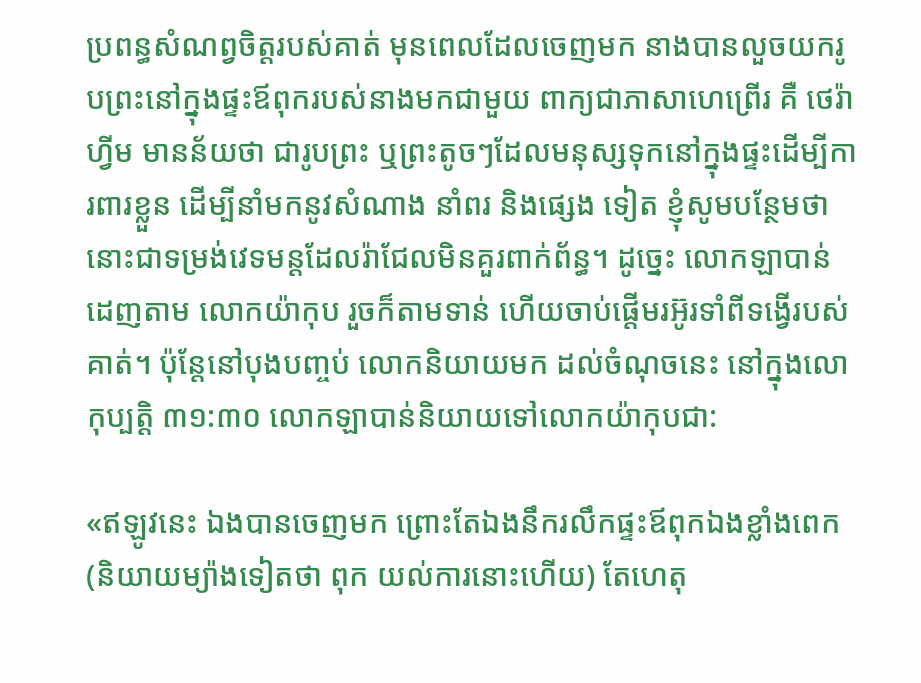ប្រពន្ធសំណព្វចិត្តរបស់គាត់ មុនពេលដែលចេញមក នាងបានលួចយករូបព្រះនៅក្នុងផ្ទះឪពុករបស់នាងមកជាមួយ ពាក្យជាភាសាហេព្រើរ គឺ ថេរ៉ាហ្វីម មានន័យថា ជារូបព្រះ ឬព្រះតូចៗដែលមនុស្សទុកនៅក្នុងផ្ទះដើម្បីការពារខ្លួន ដើម្បីនាំមកនូវសំណាង នាំពរ និងផ្សេង ទៀត ខ្ញុំសូមបន្ថែមថា នោះជាទម្រង់វេទមន្តដែលរ៉ាជែលមិនគួរពាក់ព័ន្ធ។ ដូច្នេះ លោកឡាបាន់ដេញតាម លោកយ៉ាកុប រួចក៏តាមទាន់ ហើយចាប់ផ្តើមរអ៊ូរទាំពីទង្វើរបស់គាត់។ ប៉ុន្តែនៅបុងបញ្ចប់ លោកនិយាយមក ដល់ចំណុចនេះ នៅក្នុងលោកុប្បត្តិ ៣១:៣០ លោកឡាបាន់និយាយទៅលោកយ៉ាកុបជា:

«ឥឡូវនេះ ឯងបានចេញមក ព្រោះតែឯងនឹករលឹកផ្ទះឪពុកឯងខ្លាំងពេក (និយាយម្យ៉ាងទៀតថា ពុក យល់ការនោះហើយ) តែហេតុ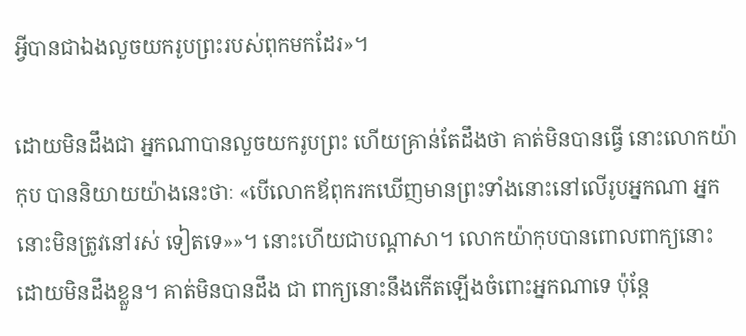អ្វីបានជាឯងលួចយករូបព្រះរបស់ពុកមកដែរ»។

ដោយមិនដឹងជា អ្នកណាបានលួចយករូបព្រះ ហើយគ្រាន់តែដឹងថា គាត់មិនបានធ្វើ នោះលោកយ៉ាកុប បាននិយាយយ៉ាងនេះថាៈ «បើលោកឪពុករកឃើញមានព្រះទាំងនោះនៅលើរូបអ្នកណា អ្នកនោះមិនត្រូវនៅរស់ ទៀតទេ»»។ នោះហើយជាបណ្តាសា។ លោកយ៉ាកុបបានពោលពាក្យនោះដោយមិនដឹងខ្លួន។ គាត់មិនបានដឹង ជា ពាក្យនោះនឹងកើតឡើងចំពោះអ្នកណាទេ ប៉ុន្តែ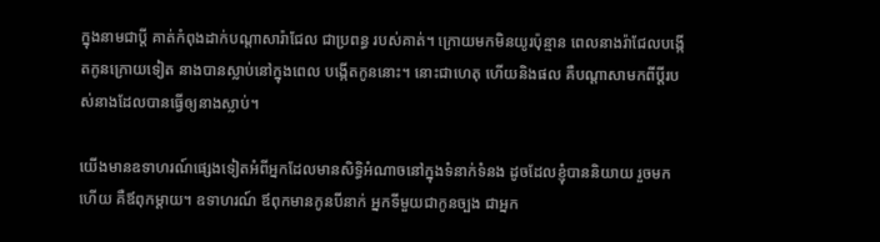ក្នុងនាមជាប្តី គាត់កំពុងដាក់បណ្តាសារ៉ាជែល ជាប្រពន្ធ របស់គាត់។ ក្រោយមកមិនយូរប៉ុន្មាន ពេលនាងរ៉ាជែលបង្កើតកូនក្រោយទៀត នាងបានស្លាប់នៅក្នុងពេល បង្កើតកូននោះ។ នោះជាហេតុ ហើយនិងផល គឺបណ្តាសាមកពីប្តីរបស់នាងដែលបានធ្វើឲ្យនាងស្លាប់។

យើងមានឧទាហរណ៍ផ្សេងទៀតអំពីអ្នកដែលមានសិទ្ធិអំណាចនៅក្នុងទំនាក់ទំនង ដូចដែលខ្ញុំបាននិយាយ រួចមកហើយ គឺឪពុកម្ដាយ។ ឧទាហរណ៍ ឪពុកមានកូនបីនាក់ អ្នកទីមួយជាកូនច្បង ជាអ្នក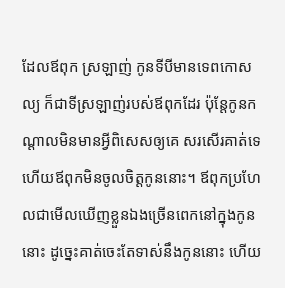ដែលឪពុក ស្រឡាញ់ កូនទីបីមានទេពកោសល្យ ក៏ជាទីស្រឡាញ់របស់ឪពុកដែរ ប៉ុន្តែកូនកណ្តាលមិនមានអ្វីពិសេសឲ្យគេ សរសើរគាត់ទេ ហើយឪពុកមិនចូលចិត្តកូននោះ។ ឪពុកប្រហែលជាមើលឃើញខ្លួនឯងច្រើនពេកនៅក្នុងកូន នោះ ដូច្នេះគាត់ចេះតែទាស់នឹងកូននោះ ហើយ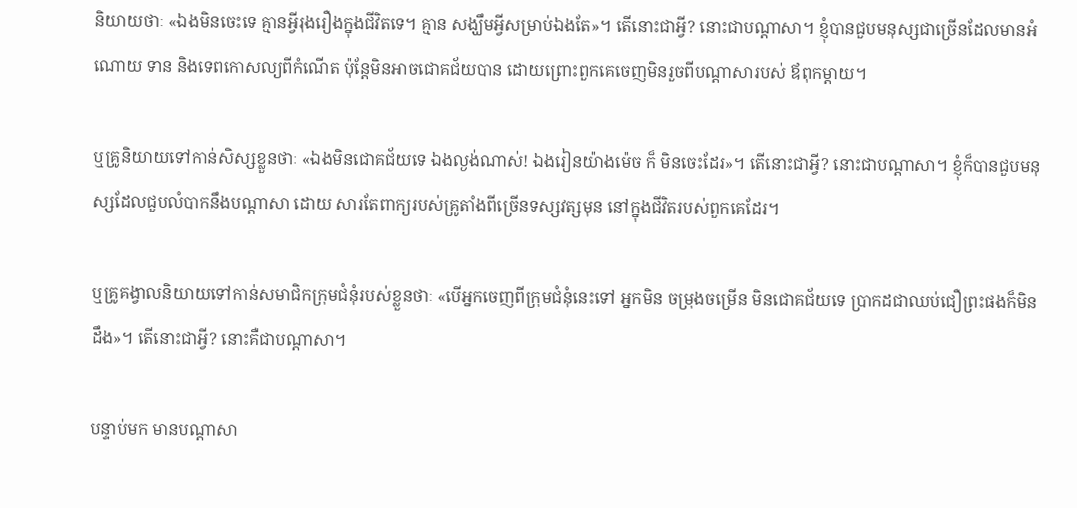និយាយថាៈ «ឯងមិនចេះទេ គ្មានអ្វីរុងរឿងក្នុងជីវិតទេ។ គ្មាន សង្ឃឹមអ្វីសម្រាប់ឯងតែ»។ តើនោះជាអ្វី? នោះជាបណ្តាសា។ ខ្ញុំបានជួបមនុស្សជាច្រើនដែលមានអំណោយ ទាន និងទេពកោសល្យពីកំណើត ប៉ុន្តែមិនអាចជោគជ័យបាន ដោយព្រោះពួកគេចេញមិនរួចពីបណ្តាសារបស់ ឪពុកម្ដាយ។

ឬគ្រូនិយាយទៅកាន់សិស្សខ្លួនថាៈ «ឯងមិនជោគជ័យទេ ឯងល្ងង់ណាស់! ឯងរៀនយ៉ាងម៉េច ក៏ មិនចេះដែរ»។ តើនោះជាអ្វី? នោះជាបណ្តាសា។ ខ្ញុំក៏បានជួបមនុស្សដែលជួបលំបាកនឹងបណ្តាសា ដោយ សារតែពាក្យរបស់គ្រូតាំងពីច្រើនទស្សវត្សមុន នៅក្នុងជីវិតរបស់ពួកគេដែរ។

ឬគ្រូគង្វាលនិយាយទៅកាន់សមាជិកក្រុមជំនុំរបស់ខ្លួនថាៈ «បើអ្នកចេញពីក្រុមជំនុំនេះទៅ អ្នកមិន ចម្រុងចម្រើន មិនជោគជ័យទេ ប្រាកដជាឈប់ជឿព្រះផងក៏មិនដឹង»។ តើនោះជាអ្វី? នោះគឺជាបណ្តាសា។

បន្ទាប់មក មានបណ្តាសា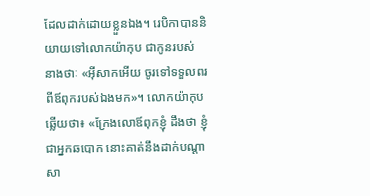ដែលដាក់ដោយខ្លួនឯង។ រេបិកាបាននិយាយទៅលោកយ៉ាកុប ជាកូនរបស់ នាងថាៈ «អ៊ីសាកអើយ ចូរទៅទទួលពរពីឪពុករបស់ឯងមក»។ លោកយ៉ាកុបឆ្លើយថា៖ «ក្រែងលោឪពុកខ្ញុំ ដឹងថា ខ្ញុំជាអ្នកឆបោក នោះគាត់នឹងដាក់បណ្តាសា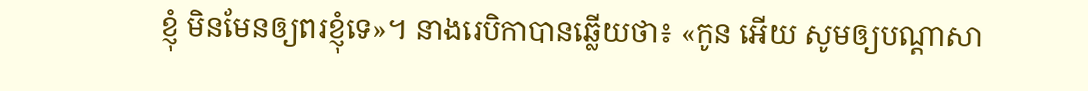ខ្ញុំ មិនមែនឲ្យពរខ្ញុំទេ»។ នាងរេបិកាបានឆ្លើយថា៖ «កូន អើយ សូមឲ្យបណ្តាសា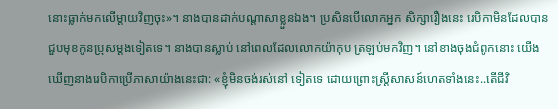នោះធ្លាក់មកលើម្ដាយវិញចុះ»។ នាងបានដាក់បណ្តាសាខ្លួនឯង។ ប្រសិនបើលោកអ្នក សិក្សារឿងនេះ រេបិកាមិនដែលបានជួបមុខកូនប្រុសម្តងទៀតទេ។ នាងបានស្លាប់ នៅពេលដែលលោកយ៉ាកុប ត្រឡប់មកវិញ។ នៅខាងចុងជំពូកនោះ យើងឃើញនាងរេបិកាប្រើភាសាយ៉ាងនេះជា: «ខ្ញុំមិនចង់រស់នៅ ទៀតទេ ដោយព្រោះស្ត្រីសាសន៍ហេតទាំងនេះ..តើជីវិ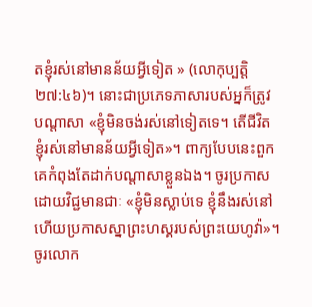តខ្ញុំរស់នៅមានន័យអ្វីទៀត » (លោកុប្បត្តិ ២៧:៤៦)។ នោះជាប្រភេទភាសារបស់អ្នក៏ត្រូវបណ្តាសា «ខ្ញុំមិនចង់រស់នៅទៀតទេ។ តើជីវិតខ្ញុំរស់នៅមានន័យអ្វីទៀត»។ ពាក្យបែបនេះពួកគេកំពុងតែដាក់បណ្តាសាខ្លួនឯង។ ចូរប្រកាសដោយវិជ្ជមានជាៈ «ខ្ញុំមិនស្លាប់ទេ ខ្ញុំនឹងរស់នៅ ហើយប្រកាសស្នាព្រះហស្គរបស់ព្រះយេហូវ៉ា»។ ចូរលោក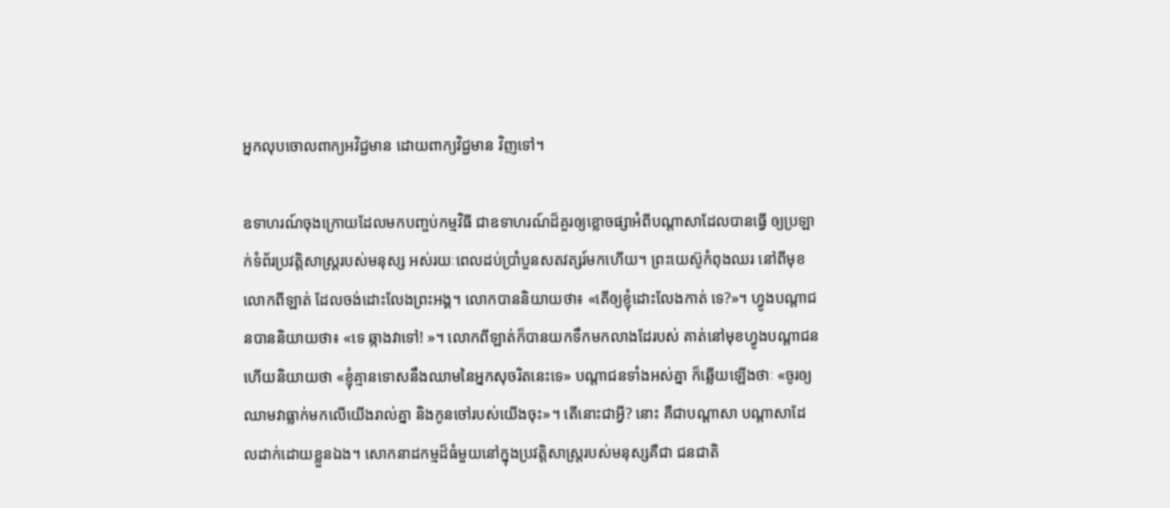អ្នកលុបចោលពាក្យអវិជ្ជមាន ដោយពាក្យវិជ្ជមាន វិញទៅ។

ឧទាហរណ៍ចុងក្រោយដែលមកបញ្ចប់កម្មវិធី ជាឧទាហរណ៍ដ៏គួរឲ្យខ្លោចផ្សាអំពីបណ្តាសាដែលបានធ្វើ ឲ្យប្រឡាក់ទំព័រប្រវត្តិសាស្ត្ររបស់មនុស្ស អស់រយៈពេលដប់ប្រាំបួនសតវត្សរ៍មកហើយ។ ព្រះយេស៊ូកំពុងឈរ នៅពីមុខលោកពីឡាត់ ដែលចង់ដោះលែងព្រះអង្គ។ លោកបាននិយាយថា៖ «តើឲ្យខ្ញុំដោះលែងកាត់ ទេ?»។ ហ្វូងបណ្ដាជនបាននិយាយថា៖ «ទេ ឆ្កាងវាទៅ! »។ លោកពីឡាត់ក៏បានយកទឹកមកលាងដែរបស់ គាត់នៅមុខហ្វូងបណ្ដាជន ហើយនិយាយថា «ខ្ញុំគ្មានទោសនឹងឈាមនៃអ្នកសុចរិតនេះទេ» បណ្ដាជនទាំងអស់គ្នា ក៏ឆ្លើយឡើងថាៈ «ចូរឲ្យឈាមវាធ្លាក់មកលើយើងរាល់គ្នា និងកូនចៅរបស់យើងចុះ»។ តើនោះជាអ្វី? នោះ គឺជាបណ្តាសា បណ្តាសាដែលដាក់ដោយខ្លួនឯង។ សោកនាដកម្មដ៏ធំមួយនៅក្នុងប្រវត្តិសាស្ត្ររបស់មនុស្សគឺជា ជនជាតិ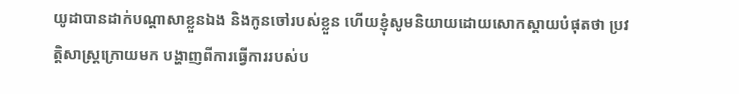យូដាបានដាក់បណ្តាសាខ្លួនឯង និងកូនចៅរបស់ខ្លួន ហើយខ្ញុំសូមនិយាយដោយសោកស្តាយបំផុតថា ប្រវត្តិសាស្ត្រក្រោយមក បង្ហាញពីការធ្វើការរបស់ប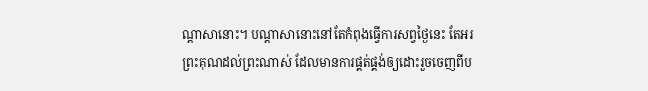ណ្តាសានោះ។ បណ្តាសានោះនៅតែកំពុងធ្វើការសព្វថ្ងៃនេះ តែអរព្រះគុណដល់ព្រះណាស់ ដែលមានការផ្គត់ផ្គង់ឲ្យដោះរួចចេញពីប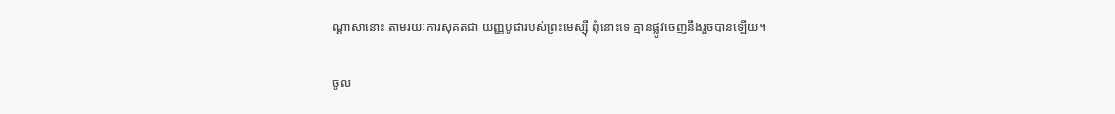ណ្តាសានោះ តាមរយៈការសុគតជា យញ្ញបូជារបស់ព្រះមេស្ស៊ី ពុំនោះទេ គ្មានផ្លូវចេញនឹងរួចបានឡើយ។

ចូល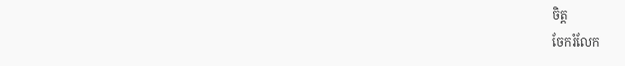ចិត្ត
ចែករំលែក